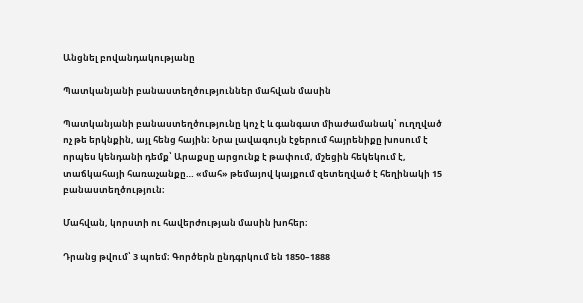Անցնել բովանդակությանը

Պատկանյանի բանաստեղծություններ մահվան մասին

Պատկանյանի բանաստեղծությունը կոչ է և գանգատ միաժամանակ՝ ուղղված ոչ թե երկնքին, այլ հենց հային։ Նրա լավագույն էջերում հայրենիքը խոսում է որպես կենդանի դեմք՝ Արաքսը արցունք է թափում, մշեցին հեկեկում է, տաճկահայի հառաչանքը… «մահ» թեմայով կայքում զետեղված է հեղինակի 15 բանաստեղծություն։

Մահվան, կորստի ու հավերժության մասին խոհեր։

Դրանց թվում՝ 3 պոեմ։ Գործերն ընդգրկում են 1850–1888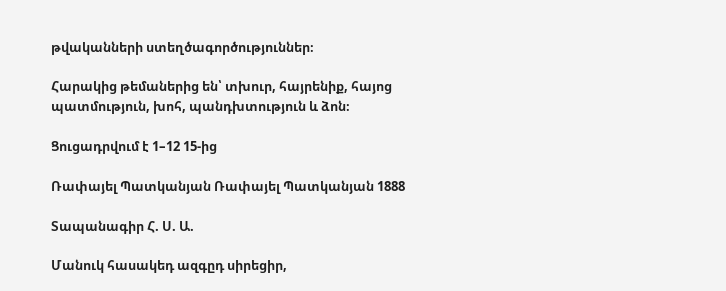թվականների ստեղծագործություններ։

Հարակից թեմաներից են՝ տխուր, հայրենիք, հայոց պատմություն, խոհ, պանդխտություն և ձոն։

Ցուցադրվում է 1–12 15-ից

Ռափայել Պատկանյան Ռափայել Պատկանյան 1888

Տապանագիր Հ. Ս. Ա.

Մանուկ հասակեդ ազգըդ սիրեցիր,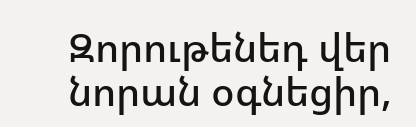Զորութենեդ վեր նորան օգնեցիր,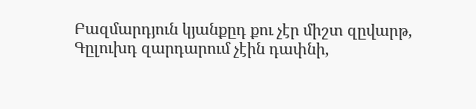Բազմարդյուն կյանքըդ քու չէր միշտ զըվարթ,
Գըլուխդ զարդարում չէին դափնի,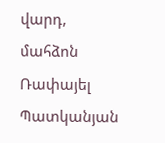վարդ,
մահձոն
Ռափայել Պատկանյան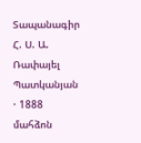Տապանագիր Հ. Ս. Ա. Ռափայել Պատկանյան · 1888 մահձոն